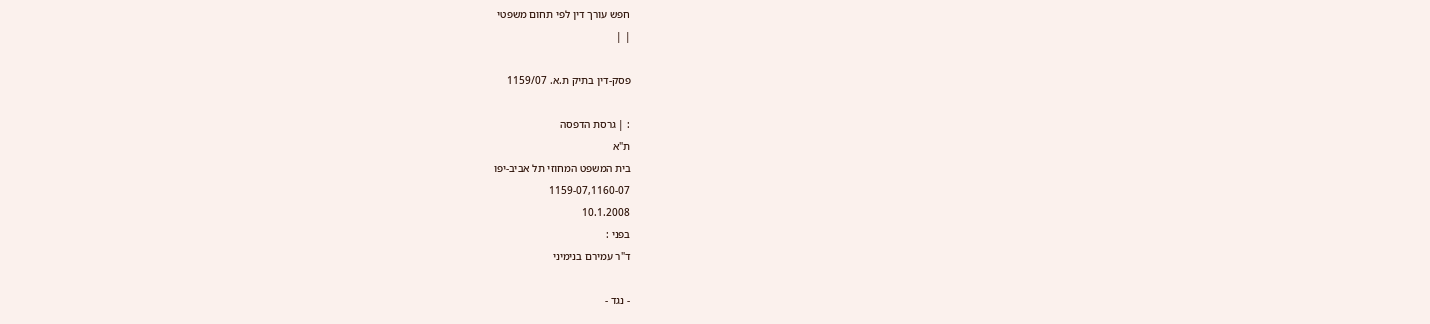חפש עורך דין לפי תחום משפטי
| |

פסק-דין בתיק ת.א. 1159/07

: | גרסת הדפסה
ת"א
בית המשפט המחוזי תל אביב-יפו
1159-07,1160-07
10.1.2008
בפני :
ד"ר עמירם בנימיני

- נגד -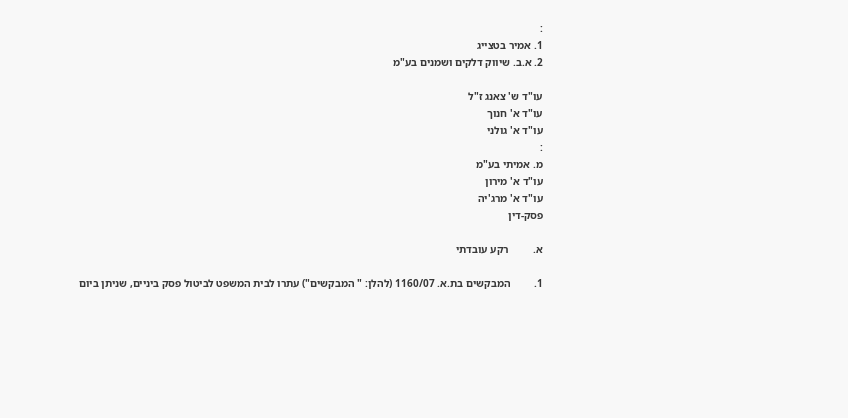:
1. אמיר בטצייג
2. א.ב. שיווק דלקים ושמנים בע"מ

עו"ד ש' צאנג ז"ל
עו"ד א' חנוך
עו"ד א' גולני
:
מ. אמיתי בע"מ
עו"ד א' מירון
עו"ד א' מרג'יה
פסק-דין

א.         רקע עובדתי

1.         המבקשים בת.א. 1160/07 (להלן: " המבקשים") עתרו לבית המשפט לביטול פסק ביניים, שניתן ביום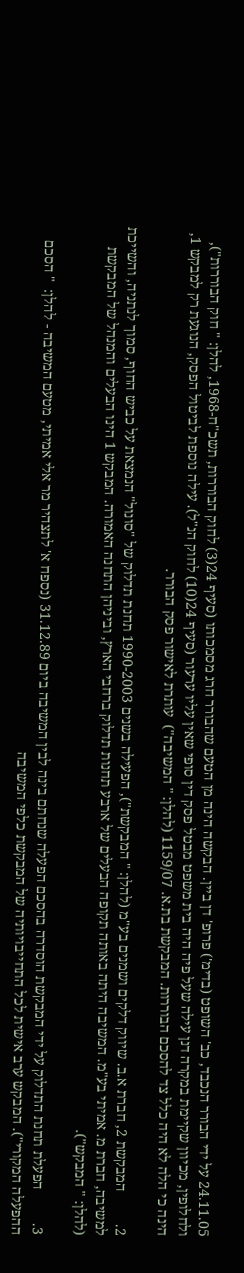24.11.05 על ידי הבורר הנכבד, כב' השופט (בדימ') פרופ' דן ביין. הבקשה הינה מן הטעם שהבורר חרג מסמכותו (סעיף 24(3) לחוק הבוררות, תשכ"ח-1968, להלן: " חוק הבוררות"), ולחלופין, מכיוון שקיימת במקרה דנן עילה שעל פיה היה בית משפט מבטל פסק דין סופי שאין עליו ערעור (סעיף 24(10) לחוק הנ"ל). עילה נוספת לביטול הפסק, הנוגעת רק למבקש 1, הינה כי הלה לא היה כלל צד להסכם הבוררות. המבקשת בת.א. 1159/07 (להלן: " המשיבה")  עותרת לאישור פסק הבורר.

2.         המבקשת 2, חברת א.ב. שיווק דלקים ושמנים בע"מ (להלן: " המבקשת"), הפעילה בשנים 1990-2003 תחנת תדלוק של "סונול" הנמצאת על כביש החוף, סמוך לנתניה, והשייכת למשיבה, חברת מ. אמיתי בע"מ. המשיבה היתה באותה תקופה הבעלים של ארבע תחנות תדלוק ברחבי הארץ, וביניהן התחנה האמורה. המבקש 1 הינו הבעלים והמנהל של המבקשת (להלן: " המבקש").

3.         הפעלת תחנת התדלוק על ידי המבקשת הוסדרה בהסכם הפעלה שנחתם בינה לבין המשיבה ביום 31.12.89 (נספח א' לתצהיר מר אלי אמיתי, מטעם המשיבה - להלן:  " הסכם ההפעלה המקורי"). המבקש ערב אישית לכל התחייבויותיה של המבקשת כלפי המשיבה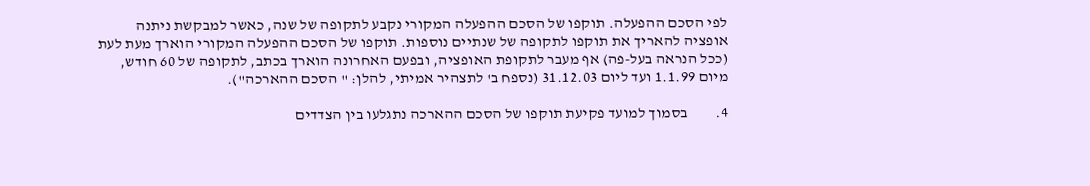לפי הסכם ההפעלה. תוקפו של הסכם ההפעלה המקורי נקבע לתקופה של שנה, כאשר למבקשת ניתנה אופציה להאריך את תוקפו לתקופה של שנתיים נוספות. תוקפו של הסכם ההפעלה המקורי הוארך מעת לעת (ככל הנראה בעל-פה) אף מעבר לתקופת האופציה, ובפעם האחרונה הוארך בכתב, לתקופה של 60 חודש, מיום 1.1.99 ועד ליום 31.12.03 (נספח ב' לתצהיר אמיתי, להלן: " הסכם ההארכה").

4.         בסמוך למועד פקיעת תוקפו של הסכם ההארכה נתגלעו בין הצדדים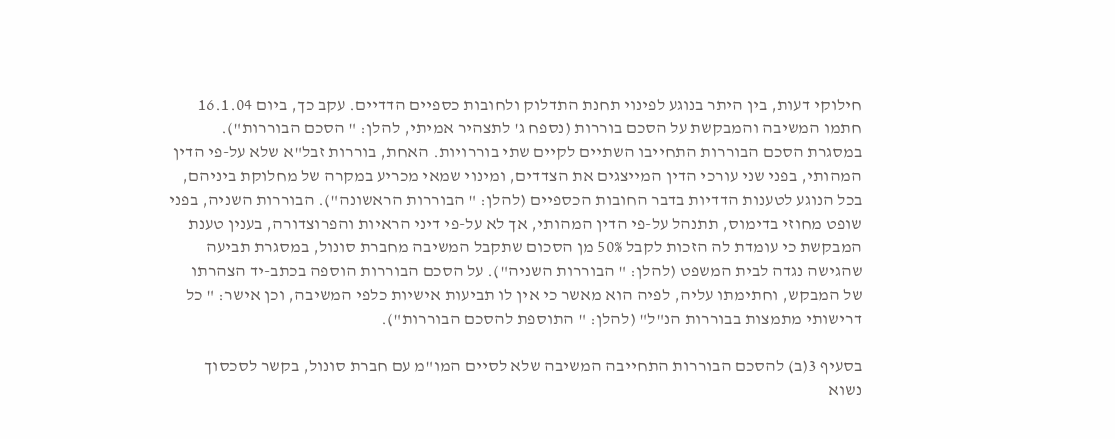חילוקי דעות, בין היתר בנוגע לפינוי תחנת התדלוק ולחובות כספיים הדדיים. עקב כך, ביום 16.1.04 חתמו המשיבה והמבקשת על הסכם בוררות (נספח ג' לתצהיר אמיתי, להלן: " הסכם הבוררות"). במסגרת הסכם הבוררות התחייבו השתיים לקיים שתי בוררויות. האחת, בוררות זבל"א שלא על-פי הדין המהותי, בפני שני עורכי הדין המייצגים את הצדדים, ומינוי שמאי מכריע במקרה של מחלוקת ביניהם, בכל הנוגע לטענות הדדיות בדבר החובות הכספיים (להלן: " הבוררות הראשונה"). הבוררות השניה, בפני שופט מחוזי בדימוס, תתנהל על-פי הדין המהותי, אך לא על-פי דיני הראיות והפרוצדורה, בענין טענת המבקשת כי עומדת לה הזכות לקבל 50% מן הסכום שתקבל המשיבה מחברת סונול, במסגרת תביעה שהגישה נגדה לבית המשפט (להלן: " הבוררות השניה"). על הסכם הבוררות הוספה בכתב-יד הצהרתו של המבקש, וחתימתו עליה, לפיה הוא מאשר כי אין לו תביעות אישיות כלפי המשיבה, וכן אישר: " כל דרישותי מתמצות בבוררות הנ"ל" (להלן: " התוספת להסכם הבוררות").

בסעיף 3(ב) להסכם הבוררות התחייבה המשיבה שלא לסיים המו"מ עם חברת סונול, בקשר לסכסוך נשוא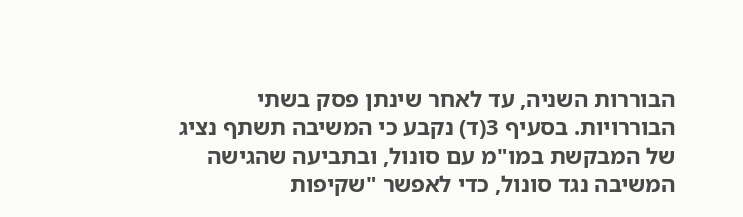הבוררות השניה, עד לאחר שינתן פסק בשתי הבוררויות. בסעיף 3(ד) נקבע כי המשיבה תשתף נציג של המבקשת במו"מ עם סונול, ובתביעה שהגישה המשיבה נגד סונול, כדי לאפשר "שקיפות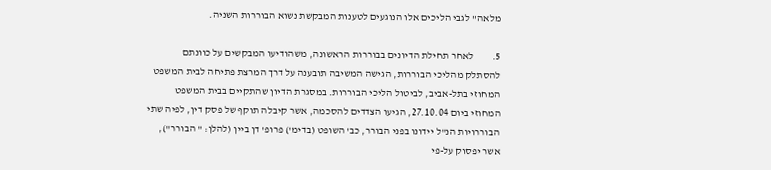מלאה" לגבי הליכים אלו הנוגעים לטענות המבקשת נשוא הבוררות השניה.

5.         לאחר תחילת הדיונים בבוררות הראשונה, משהודיעו המבקשים על כוונתם להסתלק מהליכי הבוררות, הגישה המשיבה תובענה על דרך המרצת פתיחה לבית המשפט המחוזי בתל-אביב, לביטול הליכי הבוררות. במסגרת הדיון שהתקיים בבית המשפט המחוזי ביום 27.10.04, הגיעו הצדדים להסכמה, אשר קיבלה תוקף של פסק דין, לפיה שתי הבוררויות הנ"ל יידונו בפני הבורר, כב' השופט (בדימ') פרופ' דן ביין (להלן: " הבורר"), אשר יפסוק על-פי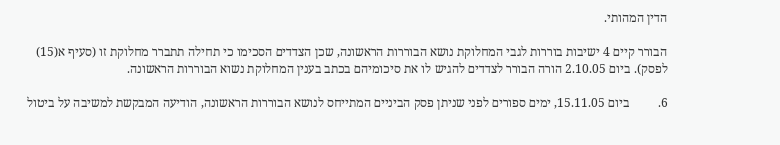הדין המהותי.

הבורר קיים 4 ישיבות בוררות לגבי המחלוקת נושא הבוררות הראשונה, שכן הצדדים הסכימו כי תחילה תתברר מחלוקת זו (סעיף א(15) לפסק). ביום 2.10.05 הורה הבורר לצדדים להגיש לו את סיכומיהם בכתב בענין המחלוקת נשוא הבוררות הראשונה.

6.         ביום 15.11.05, ימים ספורים לפני שניתן פסק הביניים המתייחס לנושא הבוררות הראשונה, הודיעה המבקשת למשיבה על ביטול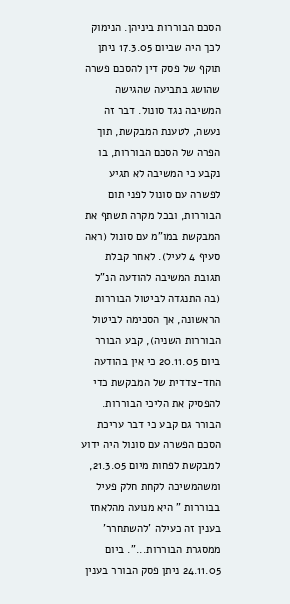הסכם הבוררות ביניהן. הנימוק לכך היה שביום 17.3.05 ניתן תוקף של פסק דין להסכם פשרה שהושג בתביעה שהגישה המשיבה נגד סונול. דבר זה נעשה, לטענת המבקשת, תוך הפרה של הסכם הבוררות, בו נקבע כי המשיבה לא תגיע לפשרה עם סונול לפני תום הבוררות, ובכל מקרה תשתף את המבקשת במו"מ עם סונול (ראה סעיף 4 לעיל). לאחר קבלת תגובת המשיבה להודעה הנ"ל (בה התנגדה לביטול הבוררות הראשונה, אך הסכימה לביטול הבוררות השניה), קבע הבורר ביום 20.11.05 כי אין בהודעה החד-צדדית של המבקשת כדי להפסיק את הליכי הבוררות. הבורר גם קבע כי דבר עריכת הסכם הפשרה עם סונול היה ידוע למבקשת לפחות מיום 21.3.05, ומשהמשיכה לקחת חלק פעיל בבוררות " היא מנועה מהלאחז בענין זה כעילה 'להשתחרר' ממסגרת הבוררות...". ביום 24.11.05 ניתן פסק הבורר בענין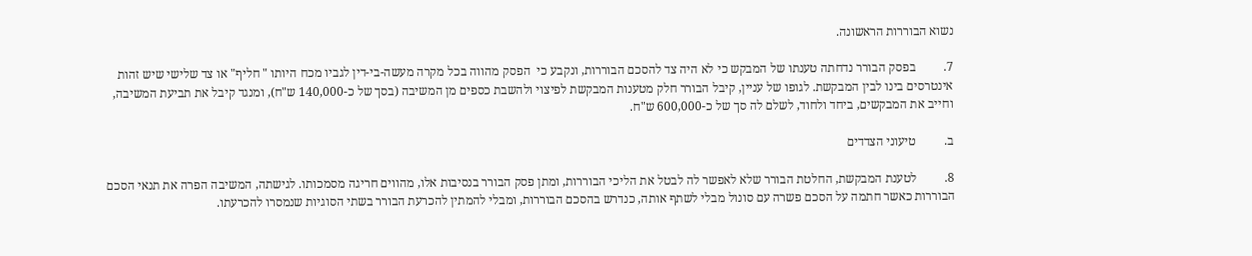נשוא הבוררות הראשונה.

7.         בפסק הבורר נדחתה טענתו של המבקש כי לא היה צד להסכם הבוררות, ונקבע כי  הפסק מהווה בכל מקרה מעשה-בי-דין לגביו מכח היותו " חליף" או צד שלישי שיש זהות אינטרסים בינו לבין המבקשת. לגופו של עניין, קיבל הבורר חלק מטענות המבקשת לפיצוי ולהשבת כספים מן המשיבה (בסך של כ-140,000 ש"ח), ומנגד קיבל את תביעת המשיבה, וחייב את המבקשים, ביחד ולחוד, לשלם לה סך של כ-600,000 ש"ח.

ב.         טיעוני הצדדים

8.         לטענת המבקשת, החלטת הבורר שלא לאפשר לה לבטל את הליכי הבוררות, ומתן פסק הבורר בנסיבות אלו, מהווים חריגה מסמכותו. לגישתה, המשיבה הפרה את תנאי הסכם הבוררות כאשר חתמה על הסכם פשרה עם סונול מבלי לשתף אותה, כנדרש בהסכם הבוררות, ומבלי להמתין להכרעת הבורר בשתי הסוגיות שנמסרו להכרעתו.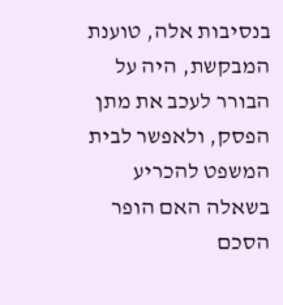בנסיבות אלה, טוענת המבקשת, היה על הבורר לעכב את מתן הפסק, ולאפשר לבית המשפט להכריע בשאלה האם הופר הסכם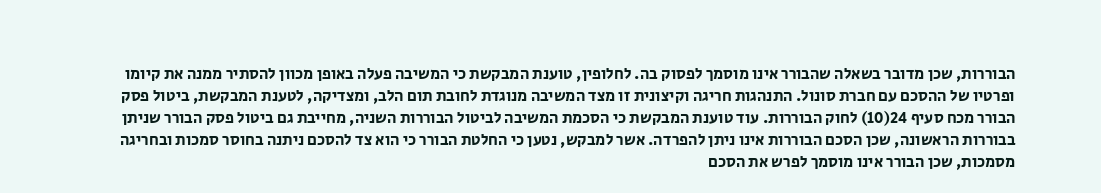הבוררות, שכן מדובר בשאלה שהבורר אינו מוסמך לפסוק בה. לחלופין, טוענת המבקשת כי המשיבה פעלה באופן מכוון להסתיר ממנה את קיומו ופרטיו של ההסכם עם חברת סונול. התנהגות חריגה וקיצונית זו מצד המשיבה מנוגדת לחובת תום הלב, ומצדיקה, לטענת המבקשת, ביטול פסק הבורר מכח סעיף 24(10) לחוק הבוררות. עוד טוענת המבקשת כי הסכמת המשיבה לביטול הבוררות השניה, מחייבת גם ביטול פסק הבורר שניתן בבוררות הראשונה, שכן הסכם הבוררות אינו ניתן להפרדה. אשר למבקש, נטען כי החלטת הבורר כי הוא צד להסכם ניתנה בחוסר סמכות ובחריגה מסמכות, שכן הבורר אינו מוסמך לפרש את הסכם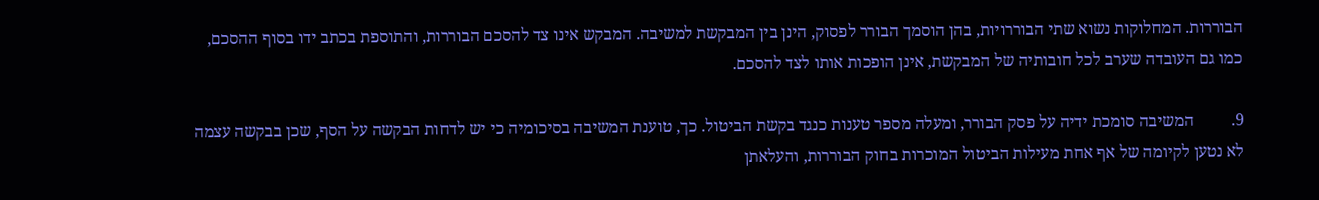הבוררות. המחלוקות נשוא שתי הבוררויות, בהן הוסמך הבורר לפסוק, הינן בין המבקשת למשיבה. המבקש אינו צד להסכם הבוררות, והתוספת בכתב ידו בסוף ההסכם, כמו גם העובדה שערב לכל חובותיה של המבקשת, אינן הופכות אותו לצד להסכם.

9.         המשיבה סומכת ידיה על פסק הבורר, ומעלה מספר טענות כנגד בקשת הביטול. כך, טוענת המשיבה בסיכומיה כי יש לדחות הבקשה על הסף, שכן בבקשה עצמה לא נטען לקיומה של אף אחת מעילות הביטול המוכרות בחוק הבוררות, והעלאתן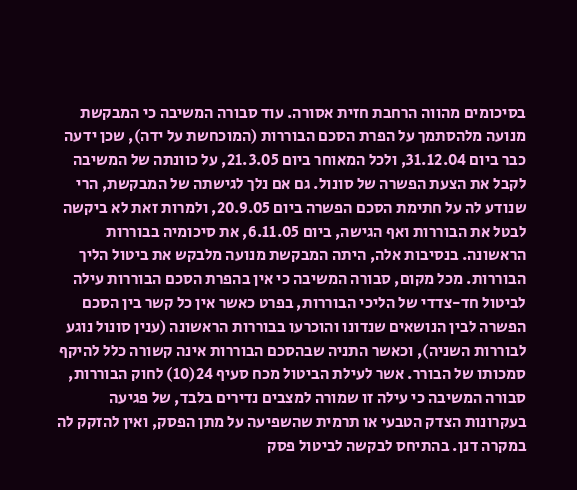בסיכומים מהווה הרחבת חזית אסורה. עוד סבורה המשיבה כי המבקשת מנועה מלהסתמך על הפרת הסכם הבוררות (המוכחשת על ידה), שכן ידעה כבר ביום 31.12.04, ולכל המאוחר ביום 21.3.05, על כוונתה של המשיבה לקבל את הצעת הפשרה של סונול. גם אם נלך לגישתה של המבקשת, הרי שנודע לה על חתימת הסכם הפשרה ביום 20.9.05, ולמרות זאת לא ביקשה לבטל את הבוררות ואף הגישה, ביום 6.11.05, את סיכומיה בבוררות הראשונה. בנסיבות אלה, היתה המבקשת מנועה מלבקש את ביטול הליך הבוררות. מכל מקום, סבורה המשיבה כי אין בהפרת הסכם הבוררות עילה לביטול חד-צדדי של הליכי הבוררות, בפרט כאשר אין כל קשר בין הסכם הפשרה לבין הנושאים שנדונו והוכרעו בבוררות הראשונה (ענין סונול נוגע לבוררות השניה), וכאשר התניה שבהסכם הבוררות אינה קשורה כלל להיקף סמכותו של הבורר. אשר לעילת הביטול מכח סעיף 24(10) לחוק הבוררות, סבורה המשיבה כי עילה זו שמורה למצבים נדירים בלבד, של פגיעה בעקרונות הצדק הטבעי או תרמית שהשפיעה על מתן הפסק, ואין להזקק לה במקרה דנן. בהתיחס לבקשה לביטול פסק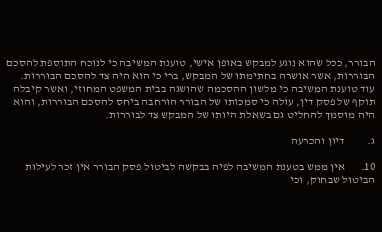הבורר, ככל שהוא נוגע למבקש באופן אישי, טוענת המשיבה כי לנוכח התוספת להסכם הבוררות, אשר אושרה בחתימתו של המבקש, ברי כי הוא היה צד להסכם הבוררות. עוד טוענת המשיבה כי מלשון ההסכמה שהושגה בבית המשפט המחוזי, ואשר קיבלה תוקף של פסק דין, עולה כי סמכותו של הבורר הורחבה ביחס להסכם הבוררות, והוא היה מוסמך להחליט גם בשאלת היותו של המבקש צד לבוררות.

ג.          דיון והכרעה

10.       אין ממש בטענת המשיבה לפיה בבקשה לביטול פסק הבורר אין זכר לעילות הביטול שבחוק, וכי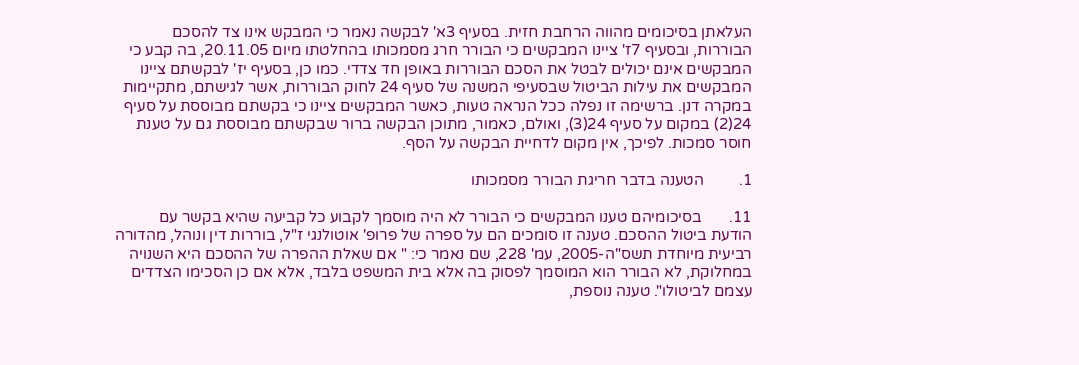העלאתן בסיכומים מהווה הרחבת חזית. בסעיף 3א' לבקשה נאמר כי המבקש אינו צד להסכם הבוררות, ובסעיף 7ז' ציינו המבקשים כי הבורר חרג מסמכותו בהחלטתו מיום 20.11.05, בה קבע כי המבקשים אינם יכולים לבטל את הסכם הבוררות באופן חד צדדי. כמו כן, בסעיף יז' לבקשתם ציינו המבקשים את עילות הביטול שבסעיפי המשנה של סעיף 24 לחוק הבוררות, אשר לגישתם, מתקיימות במקרה דנן. ברשימה זו נפלה ככל הנראה טעות, כאשר המבקשים ציינו כי בקשתם מבוססת על סעיף 24(2) במקום על סעיף 24(3), ואולם, כאמור, מתוכן הבקשה ברור שבקשתם מבוססת גם על טענת חוסר סמכות. לפיכך, אין מקום לדחיית הבקשה על הסף.

1.         הטענה בדבר חריגת הבורר מסמכותו

11.       בסיכומיהם טענו המבקשים כי הבורר לא היה מוסמך לקבוע כל קביעה שהיא בקשר עם הודעת ביטול ההסכם. טענה זו סומכים הם על ספרה של פרופ' אוטולנגי ז"ל, בוררות דין ונוהל, מהדורה רביעית מיוחדת תשס"ה-2005, עמ' 228, שם נאמר כי: " אם שאלת ההפרה של ההסכם היא השנויה במחלוקת, לא הבורר הוא המוסמך לפסוק בה אלא בית המשפט בלבד, אלא אם כן הסכימו הצדדים עצמם לביטולו". טענה נוספת,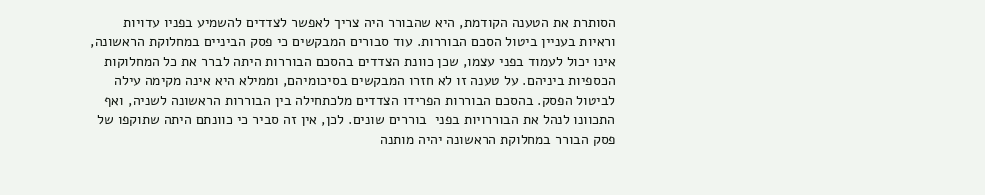הסותרת את הטענה הקודמת, היא שהבורר היה צריך לאפשר לצדדים להשמיע בפניו עדויות וראיות בעניין ביטול הסכם הבוררות. עוד סבורים המבקשים כי פסק הביניים במחלוקת הראשונה, אינו יכול לעמוד בפני עצמו, שכן כוונת הצדדים בהסכם הבוררות היתה לברר את כל המחלוקות הכספיות ביניהם. על טענה זו לא חזרו המבקשים בסיכומיהם, וממילא היא אינה מקימה עילה לביטול הפסק. בהסכם הבוררות הפרידו הצדדים מלכתחילה בין הבוררות הראשונה לשניה, ואף התכוונו לנהל את הבוררויות בפני  בוררים שונים. לכן, אין זה סביר כי כוונתם היתה שתוקפו של פסק הבורר במחלוקת הראשונה יהיה מותנה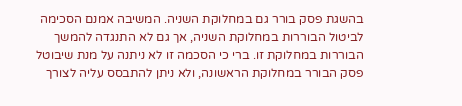בהשגת פסק בורר גם במחלוקת השניה. המשיבה אמנם הסכימה לביטול הבוררות במחלוקת השניה, אך גם לא התנגדה להמשך הבוררות במחלוקת זו. ברי כי הסכמה זו לא ניתנה על מנת שיבוטל פסק הבורר במחלוקת הראשונה, ולא ניתן להתבסס עליה לצורך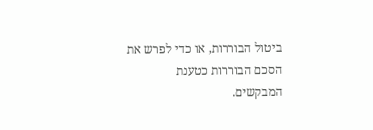ביטול הבוררות, או כדי לפרש את הסכם הבוררות כטענת המבקשים.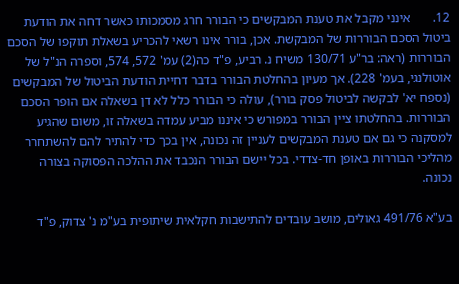12.       אינני מקבל את טענת המבקשים כי הבורר חרג מסמכותו כאשר דחה את הודעת ביטול הסכם הבוררות של המבקשת. אכן, בורר אינו רשאי להכריע בשאלת תוקפו של הסכם הבוררות (ראה: בר"ע 130/71 משיח נ. רביע, פ"ד כה(2) עמ' 572, 574, וספרה הנ"ל של אוטולנגי, בעמ' 228). אך מעיון בהחלטת הבורר בדבר דחיית הודעת הביטול של המבקשים (נספח יא' לבקשה לביטול פסק בורר), עולה כי הבורר כלל לא דן בשאלה אם הופר הסכם הבוררות. בהחלטתו ציין הבורר במפורש כי איננו מביע עמדה בשאלה זו, משום שהגיע למסקנה כי גם אם טענת המבקשים לעניין זה נכונה, אין בכך כדי להתיר להם להשתחרר מהליכי הבוררות באופן חד-צדדי. בכל יישם הבורר הנכבד את ההלכה הפסוקה בצורה נכונה.

בע"א 491/76 גאולים, מושב עובדים להתישבות חקלאית שיתופית בע"מ נ' צדוק, פ"ד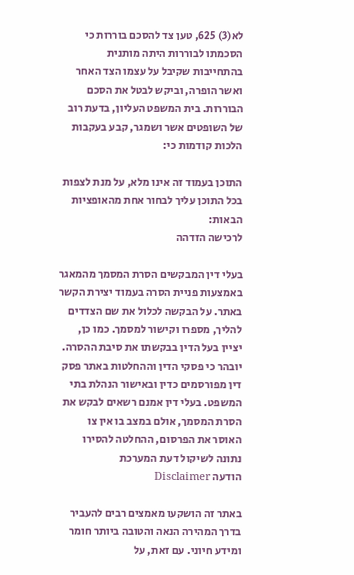לא(3) 625, טען צד להסכם בוררות כי הסכמתו לבוררות היתה מותנית בהתחייבות שקיבל על עצמו הצד האחר ואשר הופרה, וביקש לבטל את הסכם הבוררות. בית המשפט העליון, בדעת רוב של השופטים אשר ושמגר, קבע בעקבות הלכות קודמות כי:

התוכן בעמוד זה אינו מלא, על מנת לצפות בכל התוכן עליך לבחור אחת מהאופציות הבאות:
לרכישה הזדהה

בעלי דין המבקשים הסרת המסמך מהמאגר באמצעות פניית הסרה בעמוד יצירת הקשר באתר. על הבקשה לכלול את שם הצדדים להליך, מספרו וקישור למסמך. כמו כן, יציין בעל הדין בבקשתו את סיבת ההסרה. יובהר כי פסקי הדין וההחלטות באתר פסק דין מפורסמים כדין ובאישור הנהלת בתי המשפט. בעלי דין אמנם רשאים לבקש את הסרת המסמך, אולם במצב בו אין צו האוסר את הפרסום, ההחלטה להסירו נתונה לשיקול דעת המערכת
הודעה Disclaimer

באתר זה הושקעו מאמצים רבים להעביר בדרך המהירה הנאה והטובה ביותר חומר ומידע חיוני. עם זאת, על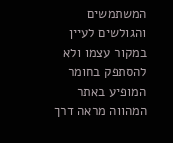המשתמשים והגולשים לעיין במקור עצמו ולא להסתפק בחומר המופיע באתר המהווה מראה דרך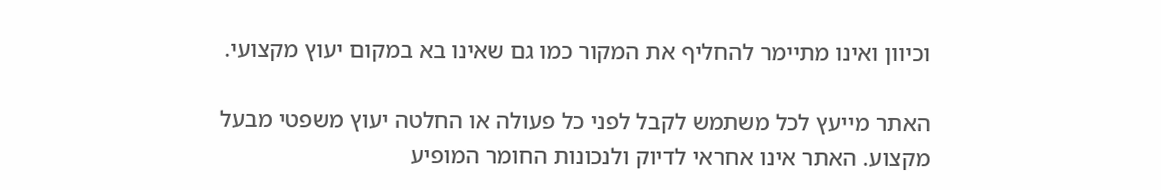וכיוון ואינו מתיימר להחליף את המקור כמו גם שאינו בא במקום יעוץ מקצועי.

האתר מייעץ לכל משתמש לקבל לפני כל פעולה או החלטה יעוץ משפטי מבעל מקצוע. האתר אינו אחראי לדיוק ולנכונות החומר המופיע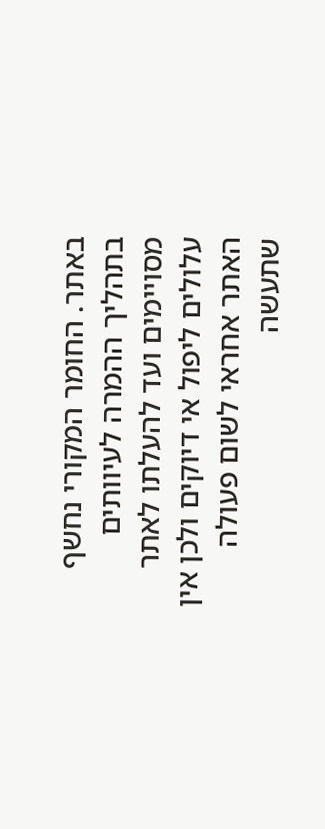באתר. החומר המקורי נחשף בתהליך ההמרה לעיוותים מסויימים ועד להעלתו לאתר עלולים ליפול אי דיוקים ולכן אין האתר אחראי לשום פעולה שתעשה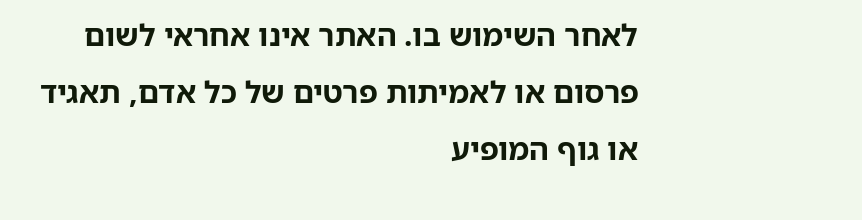לאחר השימוש בו. האתר אינו אחראי לשום פרסום או לאמיתות פרטים של כל אדם, תאגיד או גוף המופיע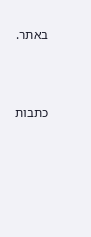באתר.




כתבות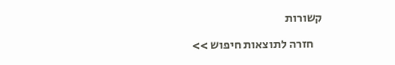קשורות

    חזרה לתוצאות חיפוש >>